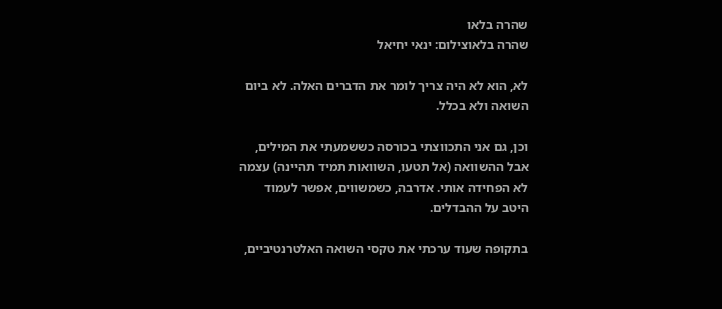שהרה בלאו
שהרה בלאוצילום: ינאי יחיאל

לא, הוא לא היה צריך לומר את הדברים האלה. לא ביום השואה ולא בכלל.

וכן, גם אני התכווצתי בכורסה כששמעתי את המילים, אבל ההשוואה (אל תטעו, השוואות תמיד תהיינה) עצמה לא הפחידה אותי. אדרבה, כשמשווים, אפשר לעמוד היטב על ההבדלים.

בתקופה שעוד ערכתי את טקסי השואה האלטרנטיביים,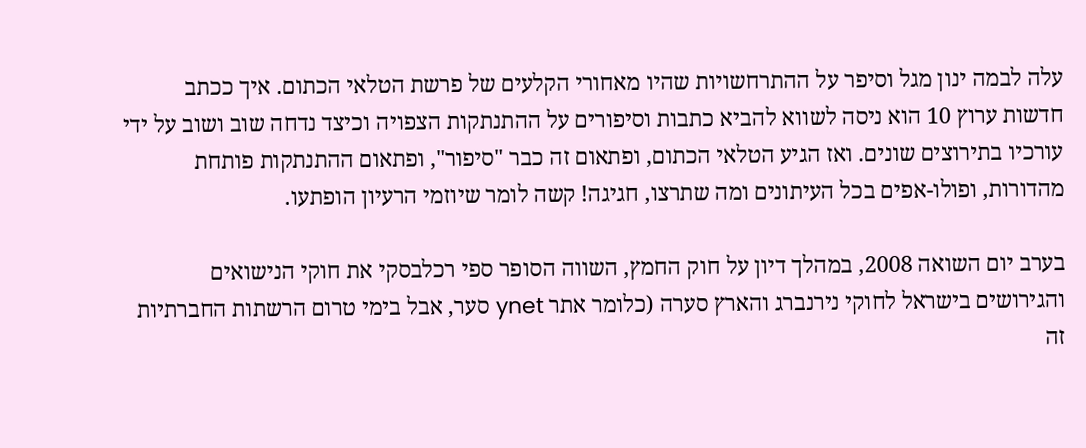עלה לבמה ינון מגל וסיפר על ההתרחשויות שהיו מאחורי הקלעים של פרשת הטלאי הכתום. איך ככתב חדשות ערוץ 10 הוא ניסה לשווא להביא כתבות וסיפורים על ההתנתקות הצפויה וכיצד נדחה שוב ושוב על ידי עורכיו בתירוצים שונים. ואז הגיע הטלאי הכתום, ופתאום זה כבר "סיפור", ופתאום ההתנתקות פותחת מהדורות, ופולו-אפים בכל העיתונים ומה שתרצו, חגיגה! קשה לומר שיוזמי הרעיון הופתעו.

בערב יום השואה 2008, במהלך דיון על חוק החמץ, השווה הסופר ספי רכלבסקי את חוקי הנישואים והגירושים בישראל לחוקי נירנברג והארץ סערה (כלומר אתר ynet סער, אבל בימי טרום הרשתות החברתיות זה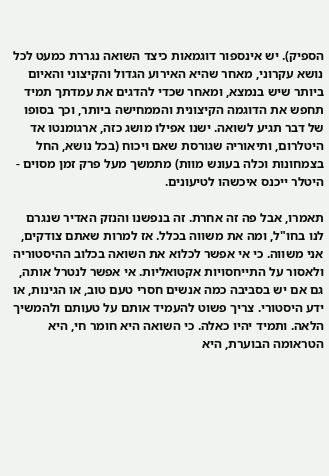הספיק). יש אינספור דוגמאות כיצד השואה נגררת כמעט לכל נושא עקרוני, מאחר שהיא האירוע הגדול והקיצוני והאיום ביותר שיש בנמצא, ומאחר שכדי להדגים את עמדתך תמיד תחפש את הדוגמה הקיצונית והממחישה ביותר, וכך בסופו של דבר תגיע לשואה. ישנו אפילו מושג כזה, ארגומנטו אד היטלרום, ותיאוריה שגורסת שאם ויכוח (בכל נושא, החל בצמחונות וכלה בעונש מוות) מתמשך מעל פרק זמן מסוים - היטלר ייכנס איכשהו לטיעונים.

תאמרו, אבל פה זה אחרת. זה בנפשנו והנזק האדיר שנגרם לנו בחו"ל, ומה את משווה בכלל. אז למרות שאתם צודקים, אני משווה. כי אי אפשר לכלוא את השואה בכלוב ההיסטוריה ולאסור על התייחסויות אקטואליות. אי אפשר לנטרל אותה, גם אם יש בסביבה כמה אנשים חסרי טעם טוב, או הגינות, או ידע היסטורי. צריך פשוט להעמיד אותם על טעותם ולהמשיך הלאה. ותמיד יהיו כאלה. כי השואה היא חומר חי, היא הטראומה הבוערת, היא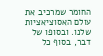החומר שמרכיב את עולם האסוציאציות שלנו. ובסופו של דבר, בסוף כל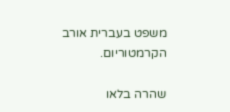משפט בעברית אורב הקרמטוריום.

שהרה בלאו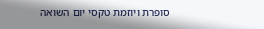סופרת ויוזמת טקסי יום השואה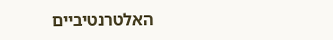האלטרנטיביים